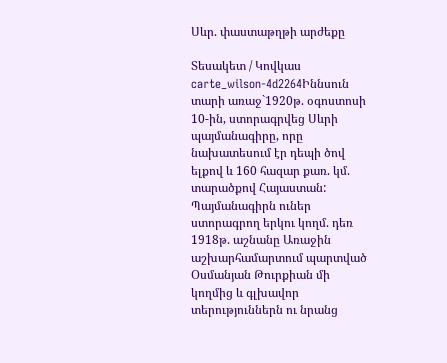Սևր. փաստաթղթի արժեքը

Տեսակետ / Կովկաս
carte_wilson-4d2264Իննսուն տարի առաջ`1920թ. օգոստոսի 10-ին, ստորագրվեց Սևրի պայմանագիրը, որը նախատեսում էր դեպի ծով ելքով և 160 հազար քառ. կմ. տարածքով Հայաստան: Պայմանագիրն ուներ ստորագրող երկու կողմ. դեռ 1918թ. աշնանը Առաջին աշխարհամարտում պարտված Օսմանյան Թուրքիան մի կողմից և գլխավոր տերություններն ու նրանց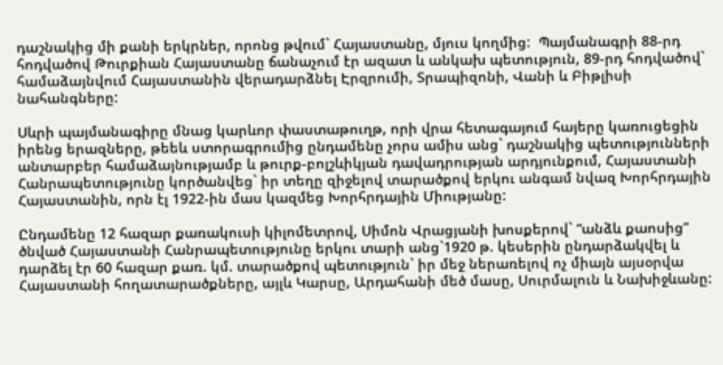դաշնակից մի քանի երկրներ, որոնց թվում` Հայաստանը, մյուս կողմից:  Պայմանագրի 88-րդ հոդվածով Թուրքիան Հայաստանը ճանաչում էր ազատ և անկախ պետություն, 89-րդ հոդվածով` համաձայնվում Հայաստանին վերադարձնել Էրզրումի, Տրապիզոնի, Վանի և Բիթլիսի նահանգները:

Սևրի պայմանագիրը մնաց կարևոր փաստաթուղթ, որի վրա հետագայում հայերը կառուցեցին իրենց երազները, թեեև ստորագրումից ընդամենը չորս ամիս անց` դաշնակից պետությունների անտարբեր համաձայնությամբ և թուրք-բոլշևիկյան դավադրության արդյունքում, Հայաստանի Հանրապետությունը կործանվեց` իր տեղը զիջելով տարածքով երկու անգամ նվազ Խորհրդային Հայաստանին, որն էլ 1922-ին մաս կազմեց Խորհրդային Միությանը:

Ընդամենը 12 հազար քառակուսի կիլոմետրով, Սիմոն Վրացյանի խոսքերով` “անձև քաոսից” ծնված Հայաստանի Հանրապետությունը երկու տարի անց`1920 թ. կեսերին ընդարձակվել և դարձել էր 60 հազար քառ. կմ. տարածքով պետություն` իր մեջ ներառելով ոչ միայն այսօրվա Հայաստանի հողատարածքները, այլև Կարսը, Արդահանի մեծ մասը, Սուրմալուն և Նախիջևանը: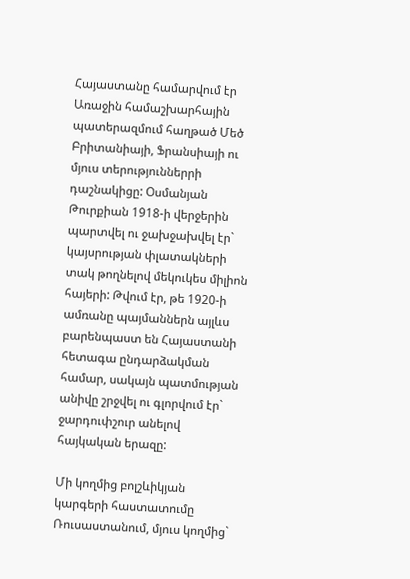Հայաստանը համարվում էր Առաջին համաշխարհային պատերազմում հաղթած Մեծ Բրիտանիայի, Ֆրանսիայի ու մյուս տերություններրի դաշնակիցը: Օսմանյան Թուրքիան 1918-ի վերջերին պարտվել ու ջախջախվել էր` կայսրության փլատակների տակ թողնելով մեկուկես միլիոն հայերի: Թվում էր, թե 1920-ի ամռանը պայմաններն այլևս  բարենպաստ են Հայաստանի հետագա ընդարձակման համար, սակայն պատմության անիվը շրջվել ու գլորվում էր` ջարդուփշուր անելով հայկական երազը:

Մի կողմից բոլշևիկյան կարգերի հաստատումը Ռուսաստանում, մյուս կողմից`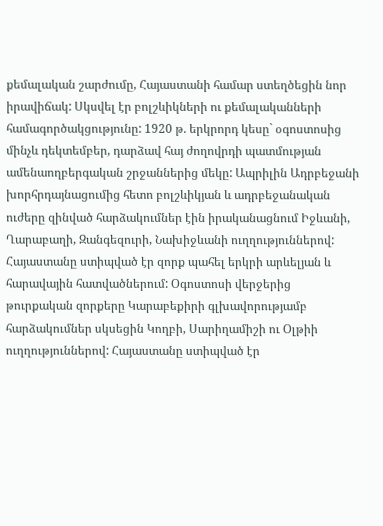քեմալական շարժումը, Հայաստանի համար ստեղծեցին նոր իրավիճակ: Սկսվել էր բոլշևիկների ու քեմալականների համագործակցությունը: 1920 թ. երկրորդ կեսը` օգոստոսից մինչև դեկտեմբեր, դարձավ հայ ժողովրդի պատմության ամենաողբերգական շրջաններից մեկը: Ապրիլին Ադրբեջանի խորհրդայնացումից հետո բոլշևիկյան և ադրբեջանական ուժերը զինված հարձակումներ էին իրականացնում Իջևանի, Ղարաբաղի, Զանգեզուրի, Նախիջևանի ուղղություններով: Հայաստանը ստիպված էր զորք պահել երկրի արևելյան և հարավային հատվածներում: Օգոստոսի վերջերից թուրքական զորքերը Կարաբեքիրի գլխավորությամբ հարձակումներ սկսեցին Կողբի, Սարիղամիշի ու Օլթիի ուղղություններով: Հայաստանը ստիպված էր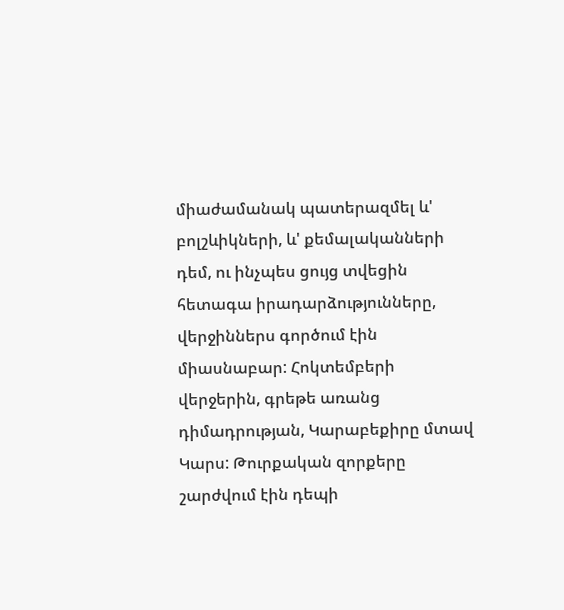միաժամանակ պատերազմել և' բոլշևիկների, և' քեմալականների դեմ, ու ինչպես ցույց տվեցին հետագա իրադարձությունները, վերջիններս գործում էին միասնաբար: Հոկտեմբերի վերջերին, գրեթե առանց դիմադրության, Կարաբեքիրը մտավ Կարս: Թուրքական զորքերը շարժվում էին դեպի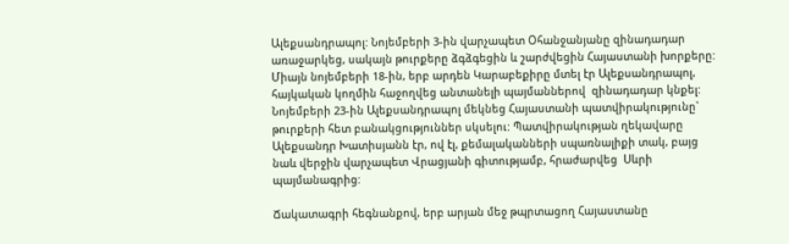Ալեքսանդրապոլ: Նոյեմբերի 3-ին վարչապետ Օհանջանյանը զինադադար առաջարկեց, սակայն թուրքերը ձգձգեցին և շարժվեցին Հայաստանի խորքերը: Միայն նոյեմբերի 18-ին, երբ արդեն Կարաբեքիրը մտել էր Ալեքսանդրապոլ, հայկական կողմին հաջողվեց անտանելի պայմաններով  զինադադար կնքել: Նոյեմբերի 23-ին Ալեքսանդրապոլ մեկնեց Հայաստանի պատվիրակությունը` թուրքերի հետ բանակցություններ սկսելու: Պատվիրակության ղեկավարը Ալեքսանդր Խատիսյանն էր, ով էլ, քեմալականների սպառնալիքի տակ, բայց նաև վերջին վարչապետ Վրացյանի գիտությամբ, հրաժարվեց  Սևրի պայմանագրից:

Ճակատագրի հեգնանքով, երբ արյան մեջ թպրտացող Հայաստանը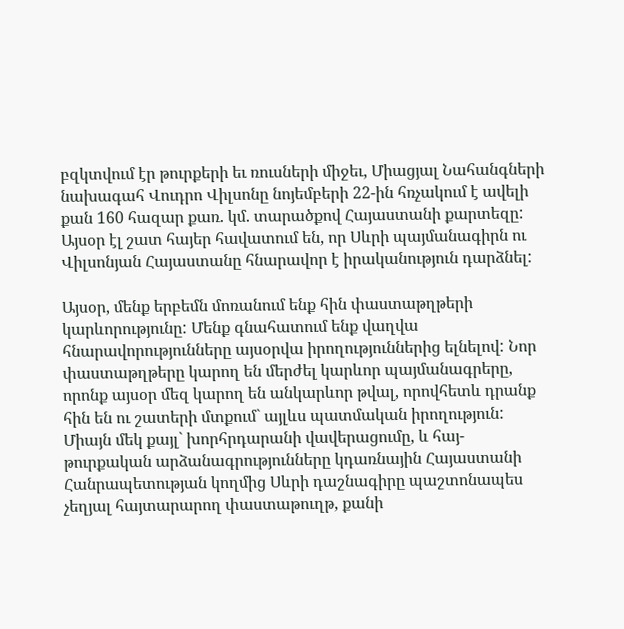բզկտվում էր թուրքերի եւ ռուսների միջեւ, Միացյալ Նահանգների նախագահ Վուդրո Վիլսոնը նոյեմբերի 22-ին հռչակում է ավելի քան 160 հազար քառ. կմ. տարածքով Հայաստանի քարտեզը: Այսօր էլ շատ հայեր հավատում են, որ Սևրի պայմանագիրն ու Վիլսոնյան Հայաստանը հնարավոր է իրականություն դարձնել:

Այսօր, մենք երբեմն մոռանում ենք հին փաստաթղթերի կարևորությունը: Մենք գնահատում ենք վաղվա հնարավորությունները այսօրվա իրողություններից ելնելով: Նոր փաստաթղթերը կարող են մերժել կարևոր պայմանագրերը, որոնք այսօր մեզ կարող են անկարևոր թվալ, որովհետև դրանք հին են ու շատերի մտքում` այլևս պատմական իրողություն: Միայն մեկ քայլ` խորհրդարանի վավերացումը, և հայ-թուրքական արձանագրությունները կդառնային Հայաստանի Հանրապետության կողմից Սևրի դաշնագիրը պաշտոնապես չեղյալ հայտարարող փաստաթուղթ, քանի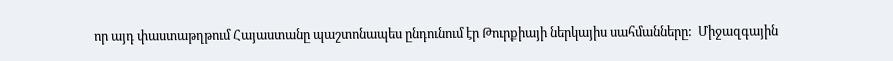որ այդ փաստաթղթում Հայաստանը պաշտոնապես ընդունում էր Թուրքիայի ներկայիս սահմանները:  Միջազգային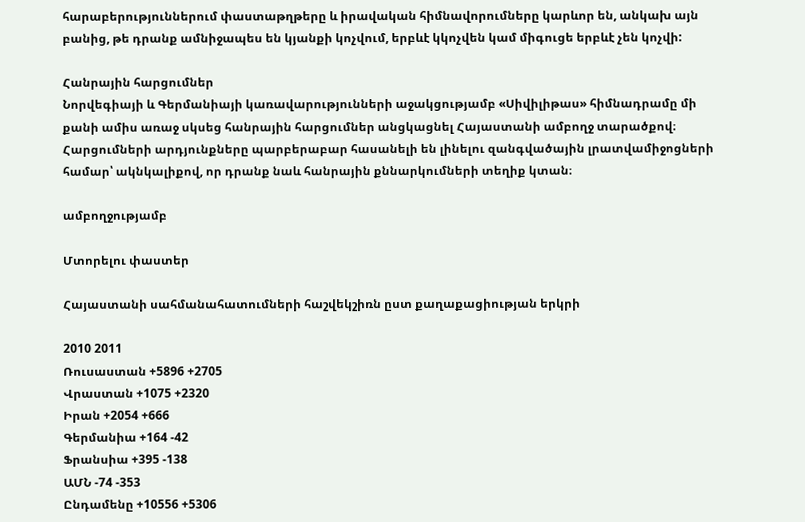հարաբերություններում փաստաթղթերը և իրավական հիմնավորումները կարևոր են, անկախ այն բանից, թե դրանք ամնիջապես են կյանքի կոչվում, երբևէ կկոչվեն կամ միգուցե երբևէ չեն կոչվի:

Հանրային հարցումներ
Նորվեգիայի և Գերմանիայի կառավարությունների աջակցությամբ «Սիվիլիթաս» հիմնադրամը մի քանի ամիս առաջ սկսեց հանրային հարցումներ անցկացնել Հայաստանի ամբողջ տարածքով։ Հարցումների արդյունքները պարբերաբար հասանելի են լինելու զանգվածային լրատվամիջոցների համար՝ ակնկալիքով, որ դրանք նաև հանրային քննարկումների տեղիք կտան։

ամբողջությամբ

Մտորելու փաստեր

Հայաստանի սահմանահատումների հաշվեկշիռն ըստ քաղաքացիության երկրի

2010 2011
Ռուսաստան +5896 +2705
Վրաստան +1075 +2320
Իրան +2054 +666
Գերմանիա +164 -42
Ֆրանսիա +395 -138
ԱՄՆ -74 -353
Ընդամենը +10556 +5306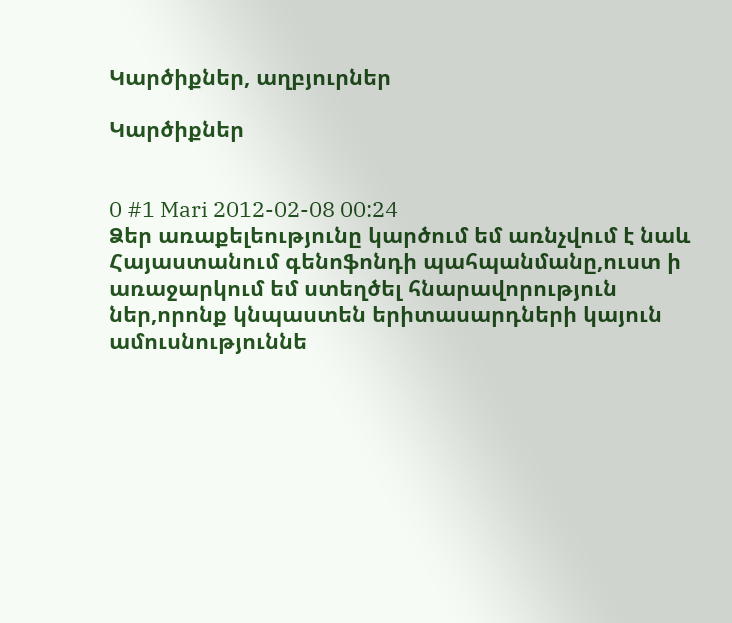Կարծիքներ, աղբյուրներ

Կարծիքներ


0 #1 Mari 2012-02-08 00:24
Ձեր առաքելեությունը կարծում եմ առնչվում է նաև Հայաստանում գենոֆոնդի պահպանմանը,ուստ ի առաջարկում եմ ստեղծել հնարավորություն ներ,որոնք կնպաստեն երիտասարդների կայուն ամուսնություննե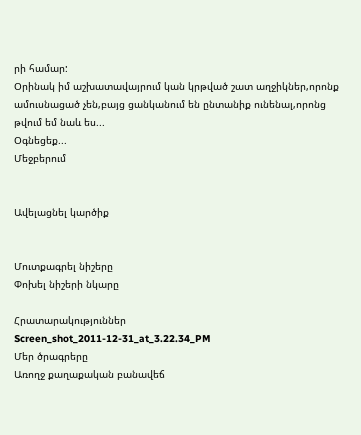րի համար:
Օրինակ իմ աշխատավայրում կան կրթված շատ աղջիկներ,որոնք ամուսնացած չեն,բայց ցանկանում են ընտանիք ունենալ,որոնց թվում եմ նաև ես...
Օգնեցեք...
Մեջբերում


Ավելացնել կարծիք


Մուտքագրել նիշերը
Փոխել նիշերի նկարը

Հրատարակություններ
Screen_shot_2011-12-31_at_3.22.34_PM
Մեր ծրագրերը
Առողջ քաղաքական բանավեճ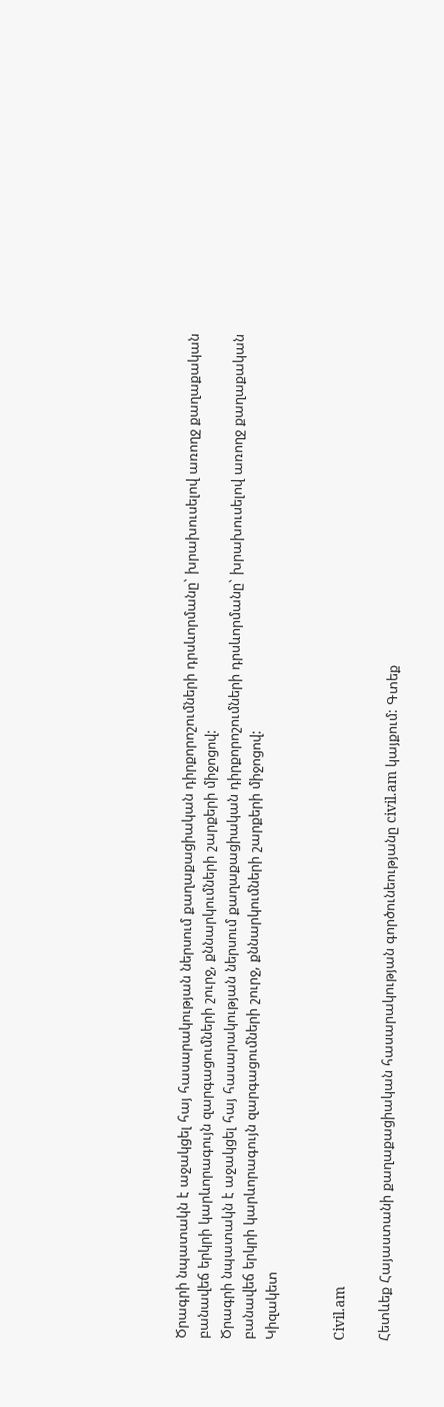Ծրագրի նպատակն է աջակցել հայ հասարակության ներսում քաղաքացիական դիրքորոշումների դրսևորմանը` խրախուսելով առողջ քաղաքական բանավեճ երկրի կարևորագույն զարգացումների շուրջ, քննարկումների շարքերի միջոցով:
Ծրագրի նպատակն է աջակցել հայ հասարակության ներսում քաղաքացիական դիրքորոշումների դրսևորմանը` խրախուսելով առողջ քաղաքական բանավեճ երկրի կարևորագույն զարգացումների շուրջ, քննարկումների շարքերի միջոցով:
Կիզակետ


Civil.am

Հետևեք Հայաստանի քաղաքացիական հասարակության գործունեությանը civil.am կայքում: Գտեք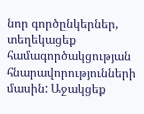նոր գործընկերներ, տեղեկացեք համագործակցության հնարավորությունների մասին: Աջակցեք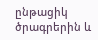ընթացիկ ծրագրերին և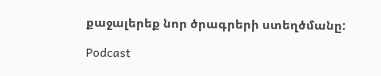քաջալերեք նոր ծրագրերի ստեղծմանը:

Podcast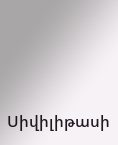Սիվիլիթասի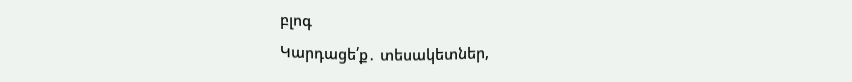բլոգ
Կարդացե՛ք․ տեսակետներ,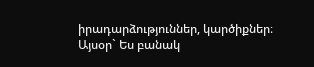իրադարձություններ, կարծիքներ։ Այսօր` Ես բանակ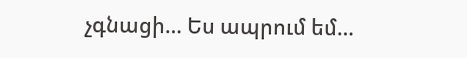չգնացի… Ես ապրում եմ…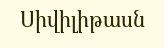Սիվիլիթասն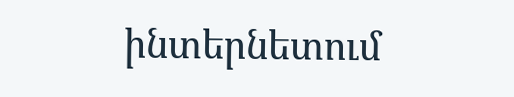ինտերնետում